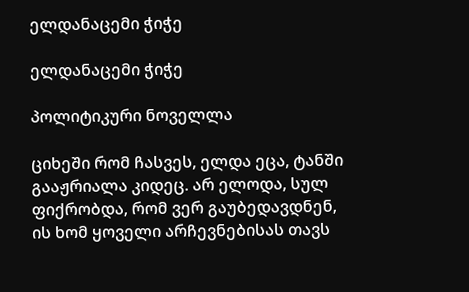ელდანაცემი ჭიჭე

ელდანაცემი ჭიჭე

პოლიტიკური ნოველლა

ციხეში რომ ჩასვეს, ელდა ეცა, ტანში გააჟრიალა კიდეც. არ ელოდა, სულ ფიქრობდა, რომ ვერ გაუბედავდნენ, ის ხომ ყოველი არჩევნებისას თავს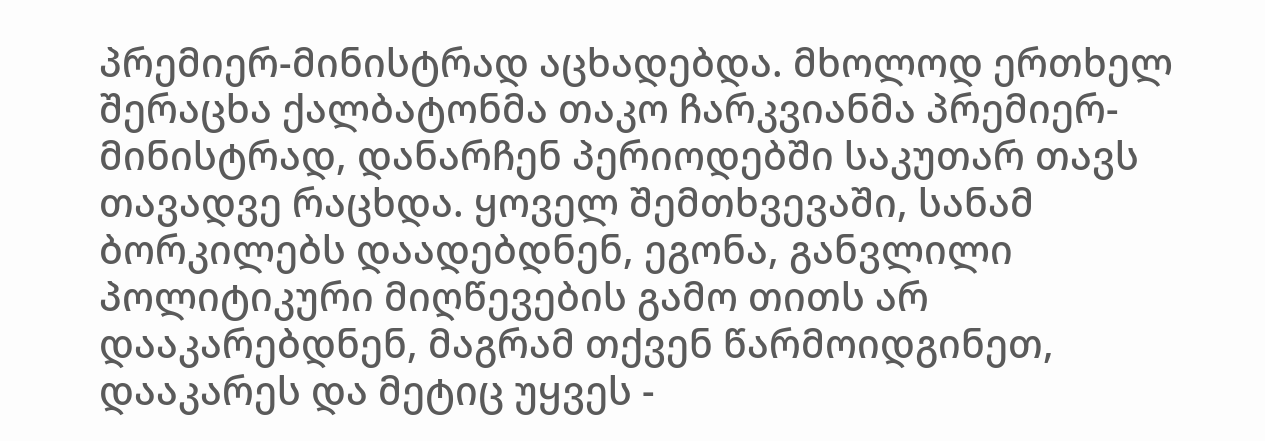პრემიერ-მინისტრად აცხადებდა. მხოლოდ ერთხელ შერაცხა ქალბატონმა თაკო ჩარკვიანმა პრემიერ-მინისტრად, დანარჩენ პერიოდებში საკუთარ თავს თავადვე რაცხდა. ყოველ შემთხვევაში, სანამ ბორკილებს დაადებდნენ, ეგონა, განვლილი პოლიტიკური მიღწევების გამო თითს არ დააკარებდნენ, მაგრამ თქვენ წარმოიდგინეთ, დააკარეს და მეტიც უყვეს -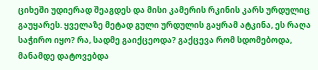ციხეში უდიერად შეაგდეს და მისი კამერის რკინის კარს ურდულიც გაუყარეს. ყველაზე მეტად გული ურდულის გაყრამ ატკინა, ეს რაღა საჭირო იყო? რა, სადმე გაიქცეოდა? გაქცევა რომ სდომებოდა, მანამდე დატოვებდა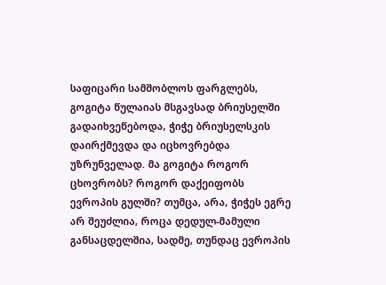საფიცარი სამშობლოს ფარგლებს, გოგიტა წულაიას მსგავსად ბრიუსელში გადაიხვეწებოდა, ჭიჭე ბრიუსელსკის დაირქმევდა და იცხოვრებდა უზრუნველად. მა გოგიტა როგორ ცხოვრობს? როგორ დაქეიფობს ევროპის გულში? თუმცა, არა, ჭიჭეს ეგრე არ შეუძლია, როცა დედულ-მამული განსაცდელშია, სადმე, თუნდაც ევროპის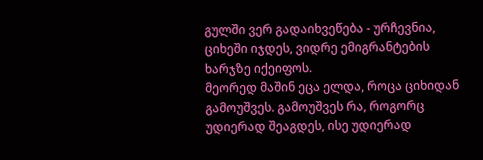გულში ვერ გადაიხვეწება - ურჩევნია, ციხეში იჯდეს, ვიდრე ემიგრანტების ხარჯზე იქეიფოს.
მეორედ მაშინ ეცა ელდა, როცა ციხიდან გამოუშვეს. გამოუშვეს რა, როგორც უდიერად შეაგდეს, ისე უდიერად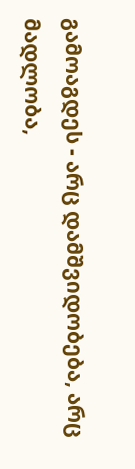გამოაგდეს - არც დამშვიდობება, არც მადლობა,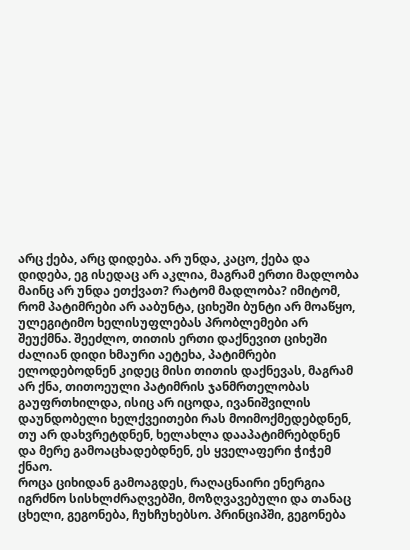არც ქება, არც დიდება. არ უნდა, კაცო, ქება და დიდება, ეგ ისედაც არ აკლია, მაგრამ ერთი მადლობა მაინც არ უნდა ეთქვათ? რატომ მადლობა? იმიტომ, რომ პატიმრები არ ააბუნტა, ციხეში ბუნტი არ მოაწყო, ულეგიტიმო ხელისუფლებას პრობლემები არ შეუქმნა. შეეძლო, თითის ერთი დაქნევით ციხეში ძალიან დიდი ხმაური აეტეხა, პატიმრები ელოდებოდნენ კიდეც მისი თითის დაქნევას, მაგრამ არ ქნა, თითოეული პატიმრის ჯანმრთელობას გაუფრთხილდა, ისიც არ იცოდა, ივანიშვილის დაუნდობელი ხელქვეითები რას მოიმოქმედებდნენ, თუ არ დახვრეტდნენ, ხელახლა დააპატიმრებდნენ და მერე გამოაცხადებდნენ, ეს ყველაფერი ჭიჭემ ქნაო.
როცა ციხიდან გამოაგდეს, რაღაცნაირი ენერგია იგრძნო სისხლძრაღვებში, მოზღვავებული და თანაც ცხელი, გეგონება, ჩუხჩუხებსო. პრინციპში, გეგონება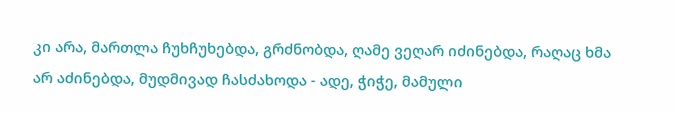კი არა, მართლა ჩუხჩუხებდა, გრძნობდა, ღამე ვეღარ იძინებდა, რაღაც ხმა არ აძინებდა, მუდმივად ჩასძახოდა - ადე, ჭიჭე, მამული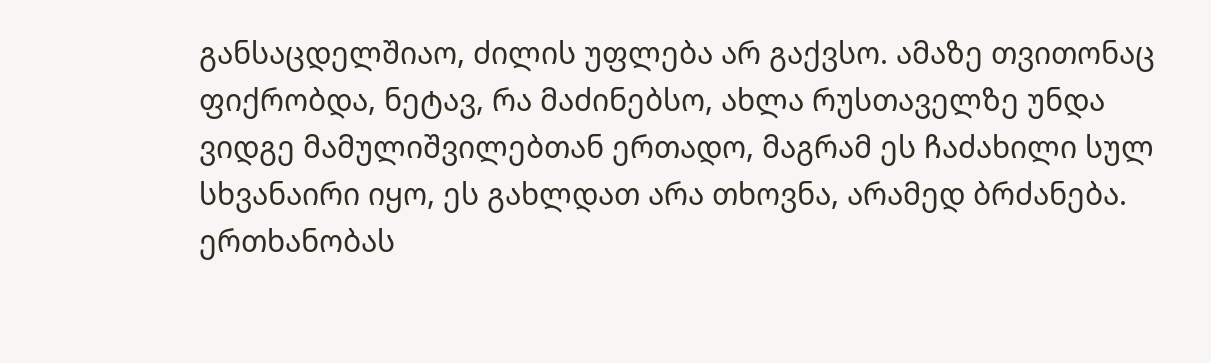განსაცდელშიაო, ძილის უფლება არ გაქვსო. ამაზე თვითონაც ფიქრობდა, ნეტავ, რა მაძინებსო, ახლა რუსთაველზე უნდა ვიდგე მამულიშვილებთან ერთადო, მაგრამ ეს ჩაძახილი სულ სხვანაირი იყო, ეს გახლდათ არა თხოვნა, არამედ ბრძანება. ერთხანობას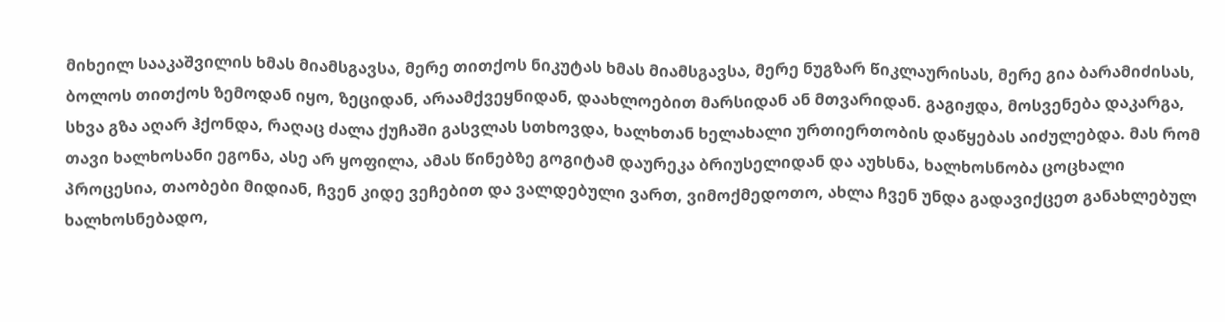მიხეილ სააკაშვილის ხმას მიამსგავსა, მერე თითქოს ნიკუტას ხმას მიამსგავსა, მერე ნუგზარ წიკლაურისას, მერე გია ბარამიძისას, ბოლოს თითქოს ზემოდან იყო, ზეციდან, არაამქვეყნიდან, დაახლოებით მარსიდან ან მთვარიდან. გაგიჟდა, მოსვენება დაკარგა, სხვა გზა აღარ ჰქონდა, რაღაც ძალა ქუჩაში გასვლას სთხოვდა, ხალხთან ხელახალი ურთიერთობის დაწყებას აიძულებდა. მას რომ თავი ხალხოსანი ეგონა, ასე არ ყოფილა, ამას წინებზე გოგიტამ დაურეკა ბრიუსელიდან და აუხსნა, ხალხოსნობა ცოცხალი პროცესია, თაობები მიდიან, ჩვენ კიდე ვეჩებით და ვალდებული ვართ, ვიმოქმედოთო, ახლა ჩვენ უნდა გადავიქცეთ განახლებულ ხალხოსნებადო,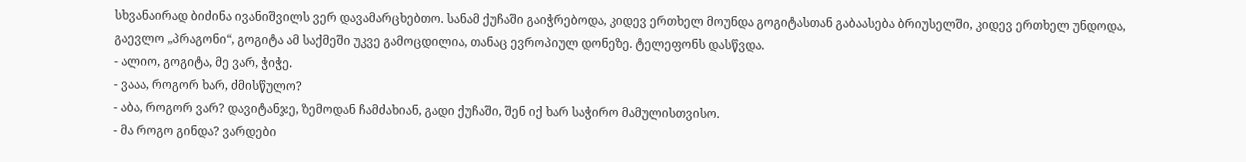სხვანაირად ბიძინა ივანიშვილს ვერ დავამარცხებთო. სანამ ქუჩაში გაიჭრებოდა, კიდევ ერთხელ მოუნდა გოგიტასთან გაბაასება ბრიუსელში, კიდევ ერთხელ უნდოდა, გაევლო „პრაგონი“, გოგიტა ამ საქმეში უკვე გამოცდილია, თანაც ევროპიულ დონეზე. ტელეფონს დასწვდა.
- ალიო, გოგიტა, მე ვარ, ჭიჭე.
- ვააა, როგორ ხარ, ძმისწულო?
- აბა, როგორ ვარ? დავიტანჯე, ზემოდან ჩამძახიან, გადი ქუჩაში, შენ იქ ხარ საჭირო მამულისთვისო.
- მა როგო გინდა? ვარდები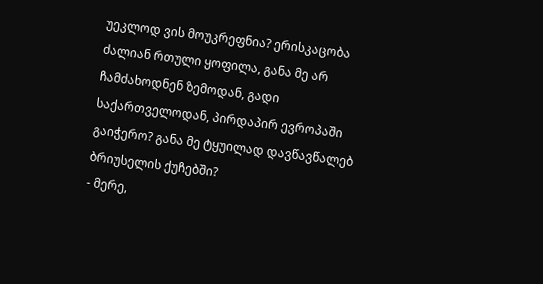უეკლოდ ვის მოუკრეფნია? ერისკაცობა ძალიან რთული ყოფილა, განა მე არ ჩამძახოდნენ ზემოდან, გადი საქართველოდან, პირდაპირ ევროპაში გაიჭერო? განა მე ტყუილად დავწავწალებ ბრიუსელის ქუჩებში?
- მერე,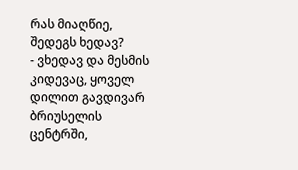რას მიაღწიე, შედეგს ხედავ?
- ვხედავ და მესმის კიდევაც, ყოველ დილით გავდივარ ბრიუსელის ცენტრში,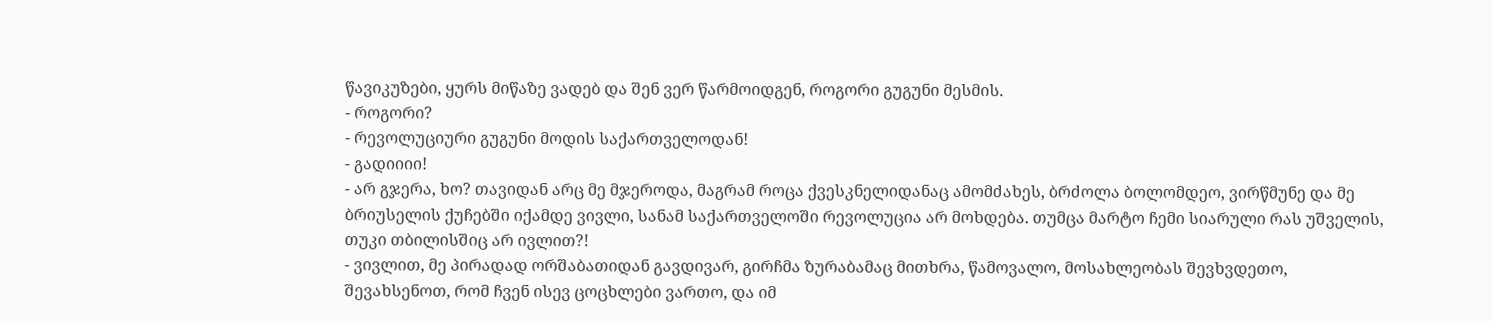წავიკუზები, ყურს მიწაზე ვადებ და შენ ვერ წარმოიდგენ, როგორი გუგუნი მესმის.
- როგორი?
- რევოლუციური გუგუნი მოდის საქართველოდან!
- გადიიიი!
- არ გჯერა, ხო? თავიდან არც მე მჯეროდა, მაგრამ როცა ქვესკნელიდანაც ამომძახეს, ბრძოლა ბოლომდეო, ვირწმუნე და მე ბრიუსელის ქუჩებში იქამდე ვივლი, სანამ საქართველოში რევოლუცია არ მოხდება. თუმცა მარტო ჩემი სიარული რას უშველის, თუკი თბილისშიც არ ივლით?!
- ვივლით, მე პირადად ორშაბათიდან გავდივარ, გირჩმა ზურაბამაც მითხრა, წამოვალო, მოსახლეობას შევხვდეთო, შევახსენოთ, რომ ჩვენ ისევ ცოცხლები ვართო, და იმ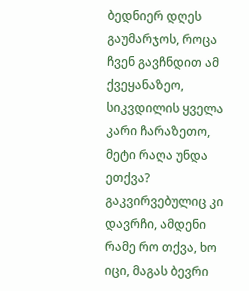ბედნიერ დღეს გაუმარჯოს, როცა ჩვენ გავჩნდით ამ ქვეყანაზეო, სიკვდილის ყველა კარი ჩარაზეთო, მეტი რაღა უნდა ეთქვა? გაკვირვებულიც კი დავრჩი, ამდენი რამე რო თქვა, ხო იცი, მაგას ბევრი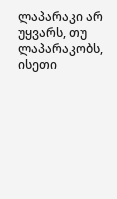ლაპარაკი არ უყვარს, თუ ლაპარაკობს, ისეთი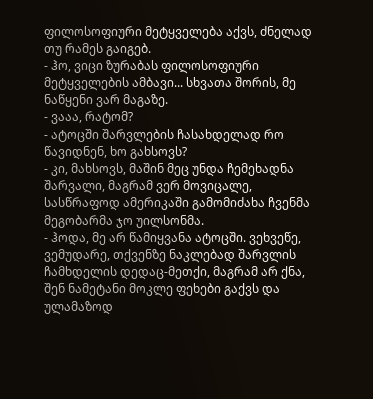ფილოსოფიური მეტყველება აქვს, ძნელად თუ რამეს გაიგებ.
- ჰო, ვიცი ზურაბას ფილოსოფიური მეტყველების ამბავი... სხვათა შორის, მე ნაწყენი ვარ მაგაზე.
- ვააა, რატომ?
- ატოცში შარვლების ჩასახდელად რო წავიდნენ, ხო გახსოვს?
- კი, მახსოვს, მაშინ მეც უნდა ჩემეხადნა შარვალი, მაგრამ ვერ მოვიცალე, სასწრაფოდ ამერიკაში გამომიძახა ჩვენმა მეგობარმა ჯო უილსონმა.
- ჰოდა, მე არ წამიყვანა ატოცში. ვეხვეწე, ვემუდარე, თქვენზე ნაკლებად შარვლის ჩამხდელის დედაც-მეთქი, მაგრამ არ ქნა, შენ ნამეტანი მოკლე ფეხები გაქვს და ულამაზოდ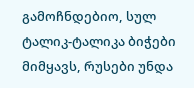გამოჩნდებიო, სულ ტალიკ-ტალიკა ბიჭები მიმყავს, რუსები უნდა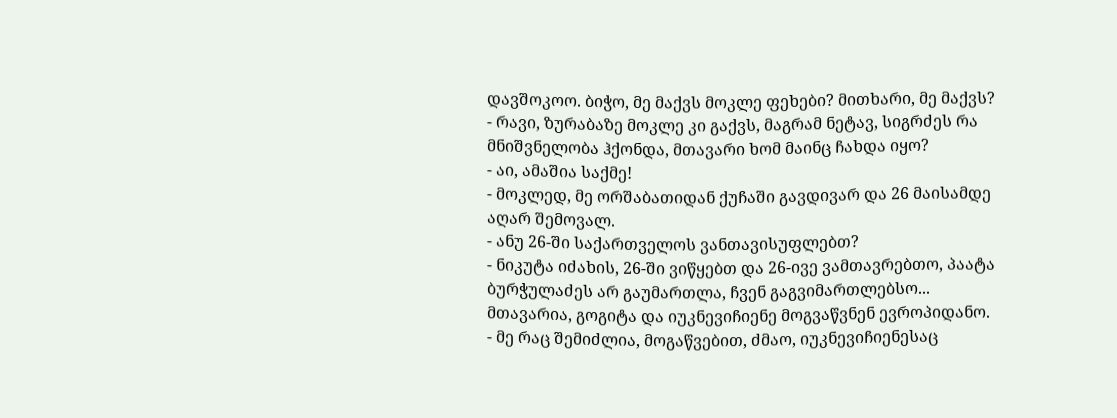დავშოკოო. ბიჭო, მე მაქვს მოკლე ფეხები? მითხარი, მე მაქვს?
- რავი, ზურაბაზე მოკლე კი გაქვს, მაგრამ ნეტავ, სიგრძეს რა მნიშვნელობა ჰქონდა, მთავარი ხომ მაინც ჩახდა იყო?
- აი, ამაშია საქმე!
- მოკლედ, მე ორშაბათიდან ქუჩაში გავდივარ და 26 მაისამდე აღარ შემოვალ.
- ანუ 26-ში საქართველოს ვანთავისუფლებთ?
- ნიკუტა იძახის, 26-ში ვიწყებთ და 26-ივე ვამთავრებთო, პაატა ბურჭულაძეს არ გაუმართლა, ჩვენ გაგვიმართლებსო... მთავარია, გოგიტა და იუკნევიჩიენე მოგვაწვნენ ევროპიდანო.
- მე რაც შემიძლია, მოგაწვებით, ძმაო, იუკნევიჩიენესაც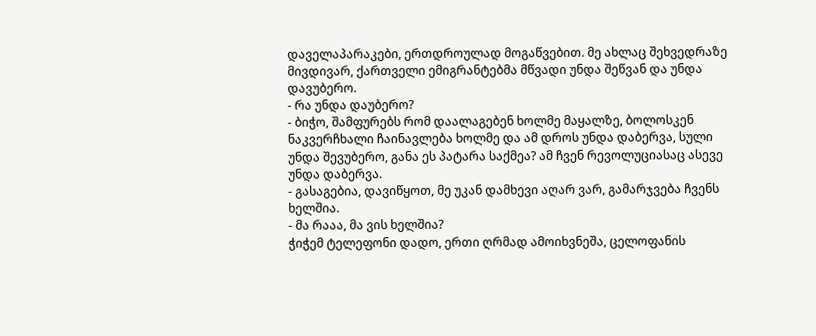დაველაპარაკები, ერთდროულად მოგაწვებით. მე ახლაც შეხვედრაზე მივდივარ, ქართველი ემიგრანტებმა მწვადი უნდა შეწვან და უნდა დავუბერო.
- რა უნდა დაუბერო?
- ბიჭო, შამფურებს რომ დაალაგებენ ხოლმე მაყალზე, ბოლოსკენ ნაკვერჩხალი ჩაინავლება ხოლმე და ამ დროს უნდა დაბერვა, სული უნდა შევუბერო, განა ეს პატარა საქმეა? ამ ჩვენ რევოლუციასაც ასევე უნდა დაბერვა.
- გასაგებია, დავიწყოთ, მე უკან დამხევი აღარ ვარ, გამარჯვება ჩვენს ხელშია.
- მა რააა, მა ვის ხელშია?
ჭიჭემ ტელეფონი დადო, ერთი ღრმად ამოიხვნეშა, ცელოფანის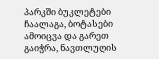პარკში ბუკლეტები ჩაალაგა, ბოტასები ამოიცვა და გარეთ გაიჭრა, ნავთლუღის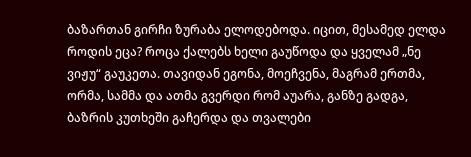ბაზართან გირჩი ზურაბა ელოდებოდა. იცით, მესამედ ელდა როდის ეცა? როცა ქალებს ხელი გაუწოდა და ყველამ „ნე ვიჟუ“ გაუკეთა. თავიდან ეგონა, მოეჩვენა, მაგრამ ერთმა, ორმა, სამმა და ათმა გვერდი რომ აუარა, განზე გადგა, ბაზრის კუთხეში გაჩერდა და თვალები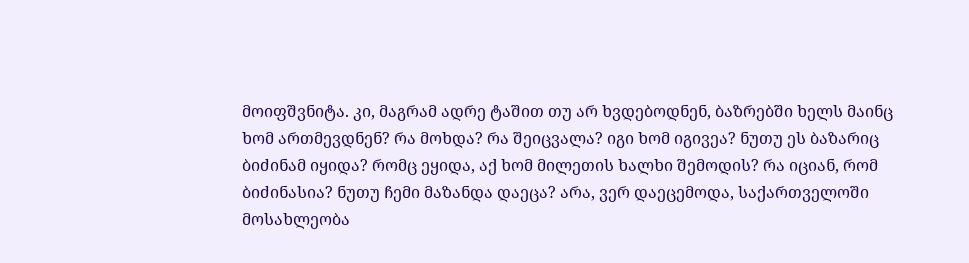მოიფშვნიტა. კი, მაგრამ ადრე ტაშით თუ არ ხვდებოდნენ, ბაზრებში ხელს მაინც ხომ ართმევდნენ? რა მოხდა? რა შეიცვალა? იგი ხომ იგივეა? ნუთუ ეს ბაზარიც ბიძინამ იყიდა? რომც ეყიდა, აქ ხომ მილეთის ხალხი შემოდის? რა იციან, რომ ბიძინასია? ნუთუ ჩემი მაზანდა დაეცა? არა, ვერ დაეცემოდა, საქართველოში მოსახლეობა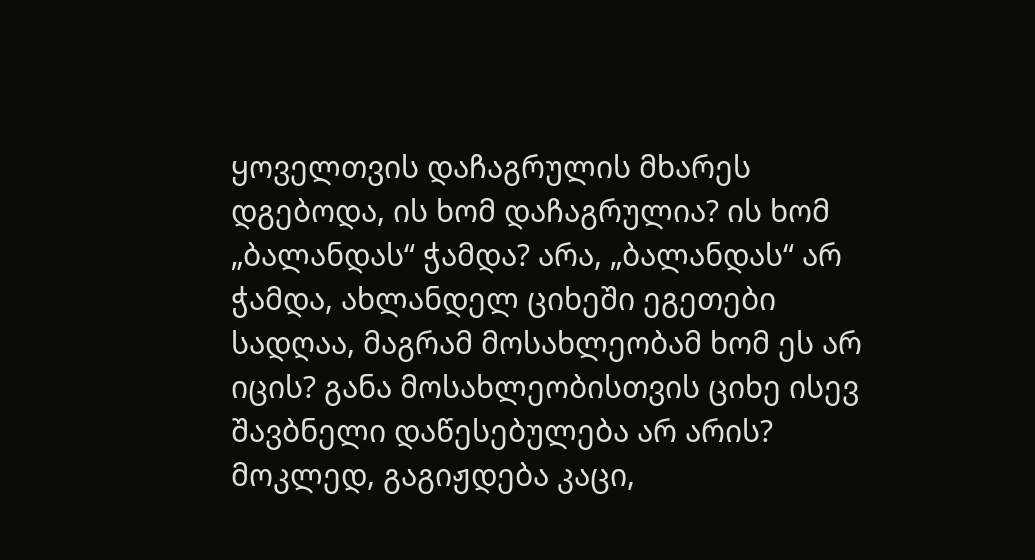ყოველთვის დაჩაგრულის მხარეს დგებოდა, ის ხომ დაჩაგრულია? ის ხომ „ბალანდას“ ჭამდა? არა, „ბალანდას“ არ ჭამდა, ახლანდელ ციხეში ეგეთები სადღაა, მაგრამ მოსახლეობამ ხომ ეს არ იცის? განა მოსახლეობისთვის ციხე ისევ შავბნელი დაწესებულება არ არის? მოკლედ, გაგიჟდება კაცი,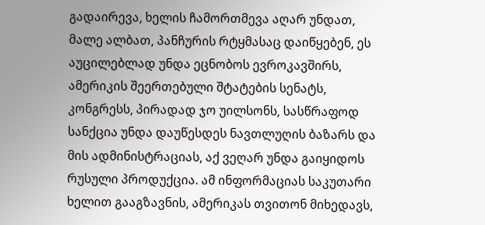გადაირევა, ხელის ჩამორთმევა აღარ უნდათ, მალე ალბათ, პანჩურის რტყმასაც დაიწყებენ, ეს აუცილებლად უნდა ეცნობოს ევროკავშირს, ამერიკის შეერთებული შტატების სენატს, კონგრესს, პირადად ჯო უილსონს, სასწრაფოდ სანქცია უნდა დაუწესდეს ნავთლუღის ბაზარს და მის ადმინისტრაციას, აქ ვეღარ უნდა გაიყიდოს რუსული პროდუქცია. ამ ინფორმაციას საკუთარი ხელით გააგზავნის, ამერიკას თვითონ მიხედავს,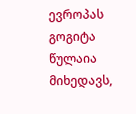ევროპას გოგიტა წულაია მიხედავს,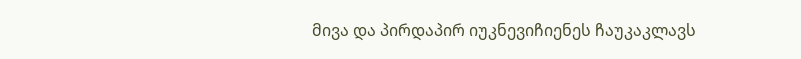მივა და პირდაპირ იუკნევიჩიენეს ჩაუკაკლავს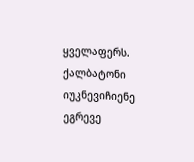ყველაფერს. ქალბატონი იუკნევიჩიენე ეგრევე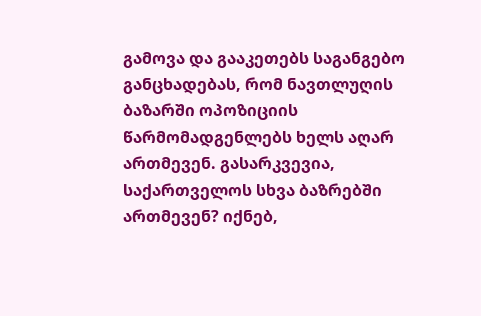გამოვა და გააკეთებს საგანგებო განცხადებას, რომ ნავთლუღის ბაზარში ოპოზიციის წარმომადგენლებს ხელს აღარ ართმევენ. გასარკვევია, საქართველოს სხვა ბაზრებში ართმევენ? იქნებ,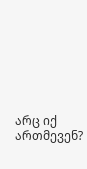არც იქ ართმევენ?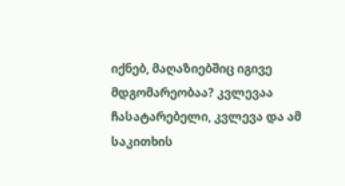იქნებ, მაღაზიებშიც იგივე მდგომარეობაა? კვლევაა ჩასატარებელი, კვლევა და ამ საკითხის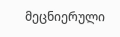მეცნიერული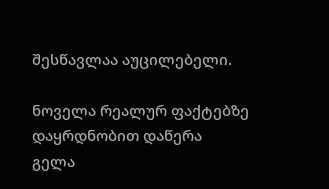შესწავლაა აუცილებელი.

ნოველა რეალურ ფაქტებზე დაყრდნობით დაწერა
გელა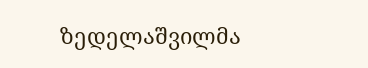ზედელაშვილმა